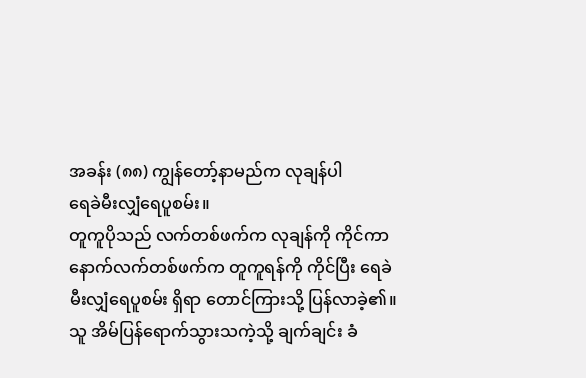အခန်း (၈၈) ကျွန်တော့်နာမည်က လုချန်ပါ
ရေခဲမီးလျှံရေပူစမ်း။
တူကူပိုသည် လက်တစ်ဖက်က လုချန်ကို ကိုင်ကာ နောက်လက်တစ်ဖက်က တူကူရန်ကို ကိုင်ပြီး ရေခဲမီးလျှံရေပူစမ်း ရှိရာ တောင်ကြားသို့ ပြန်လာခဲ့၏။
သူ အိမ်ပြန်ရောက်သွားသကဲ့သို့ ချက်ချင်း ခံ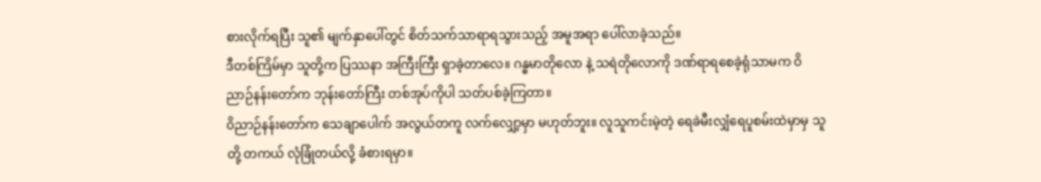စားလိုက်ရပြီး သူ၏ မျက်နှာပေါ်တွင် စိတ်သက်သာရာရသွားသည့် အမူအရာ ပေါ်လာခဲ့သည်။
ဒီတစ်ကြိမ်မှာ သူတို့က ပြဿနာ အကြီးကြီး ရှာခဲ့တာလေ။ ဂန္ဓမာတိုလော နဲ့ သရဲတိုလောကို ဒဏ်ရာရစေခဲ့ရုံသာမက ဝိညာဉ်နန်းတော်က ဘုန်းတော်ကြီး တစ်အုပ်ကိုပါ သတ်ပစ်ခဲ့ကြတာ။
ဝိညာဉ်နန်းတော်က သေချာပေါက် အလွယ်တကူ လက်လျှော့မှာ မဟုတ်ဘူး။ လူသူကင်းမဲ့တဲ့ ရေခဲမီးလျှံရေပူစမ်းထဲမှာမှ သူတို့ တကယ် လုံခြုံတယ်လို့ ခံစားရမှာ။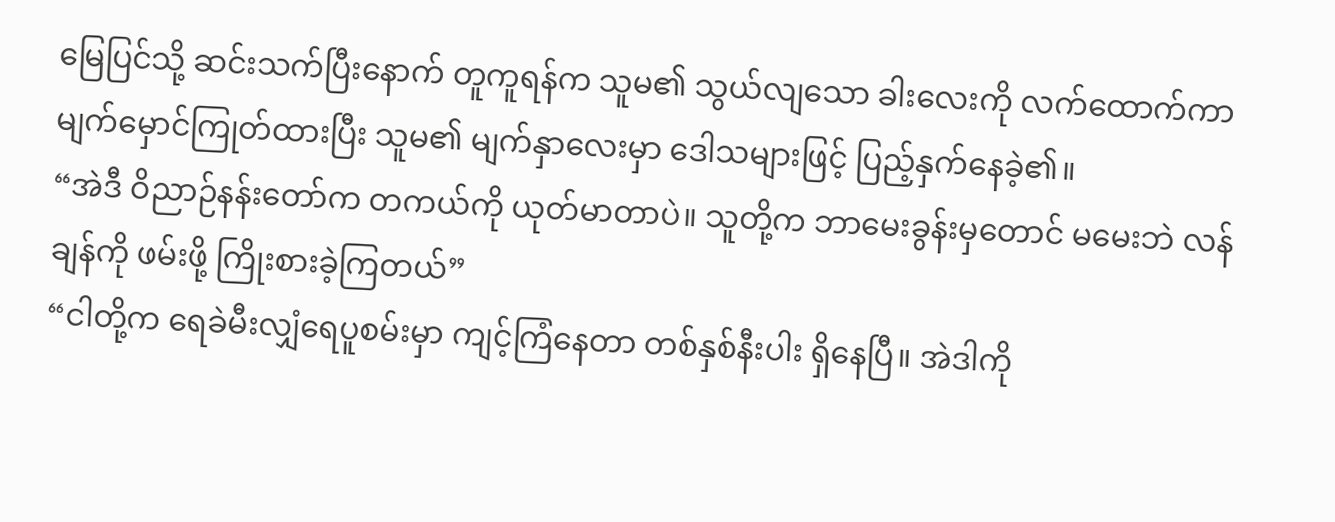မြေပြင်သို့ ဆင်းသက်ပြီးနောက် တူကူရန်က သူမ၏ သွယ်လျသော ခါးလေးကို လက်ထောက်ကာ မျက်မှောင်ကြုတ်ထားပြီး သူမ၏ မျက်နှာလေးမှာ ဒေါသများဖြင့် ပြည့်နှက်နေခဲ့၏။
“အဲဒီ ဝိညာဉ်နန်းတော်က တကယ်ကို ယုတ်မာတာပဲ။ သူတို့က ဘာမေးခွန်းမှတောင် မမေးဘဲ လန်ချန်ကို ဖမ်းဖို့ ကြိုးစားခဲ့ကြတယ်”
“ငါတို့က ရေခဲမီးလျှံရေပူစမ်းမှာ ကျင့်ကြံနေတာ တစ်နှစ်နီးပါး ရှိနေပြီ။ အဲဒါကို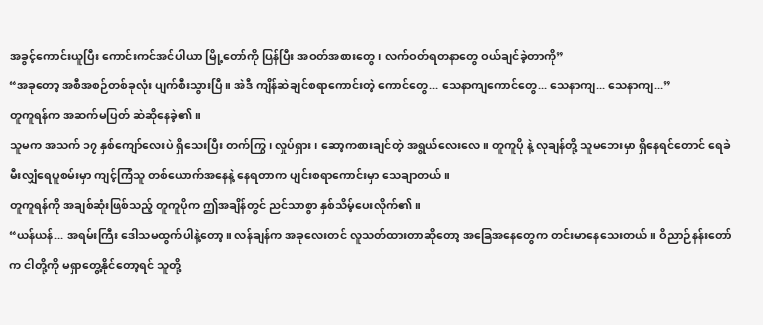အခွင့်ကောင်းယူပြီး ကောင်းကင်အင်ပါယာ မြို့တော်ကို ပြန်ပြီး အဝတ်အစားတွေ၊ လက်ဝတ်ရတနာတွေ ဝယ်ချင်ခဲ့တာကို”
“အခုတော့ အစီအစဉ်တစ်ခုလုံး ပျက်စီးသွားပြီ။ အဲဒီ ကျိန်ဆဲချင်စရာကောင်းတဲ့ ကောင်တွေ... သေနာကျကောင်တွေ... သေနာကျ... သေနာကျ...”
တူကူရန်က အဆက်မပြတ် ဆဲဆိုနေခဲ့၏။
သူမက အသက် ၁၇ နှစ်ကျော်လေးပဲ ရှိသေးပြီး တက်ကြွ၊ လှုပ်ရှား၊ ဆော့ကစားချင်တဲ့ အရွယ်လေးလေ။ တူကူပို နဲ့ လုချန်တို့ သူမဘေးမှာ ရှိနေရင်တောင် ရေခဲမီးလျှံရေပူစမ်းမှာ ကျင့်ကြံသူ တစ်ယောက်အနေနဲ့ နေရတာက ပျင်းစရာကောင်းမှာ သေချာတယ်။
တူကူရန်ကို အချစ်ဆုံးဖြစ်သည့် တူကူပိုက ဤအချိန်တွင် ညင်သာစွာ နှစ်သိမ့်ပေးလိုက်၏။
“ယန်ယန်... အရမ်းကြီး ဒေါသမထွက်ပါနဲ့တော့။ လန်ချန်က အခုလေးတင် လူသတ်ထားတာဆိုတော့ အခြေအနေတွေက တင်းမာနေသေးတယ်။ ဝိညာဉ်နန်းတော်က ငါတို့ကို မရှာတွေ့နိုင်တော့ရင် သူတို့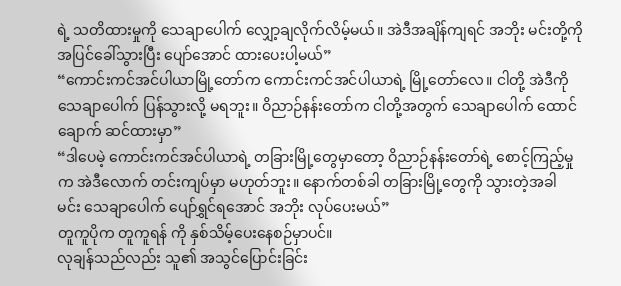ရဲ့ သတိထားမှုကို သေချာပေါက် လျှော့ချလိုက်လိမ့်မယ်။ အဲဒီအချိန်ကျရင် အဘိုး မင်းတို့ကို အပြင်ခေါ်သွားပြီး ပျော်အောင် ထားပေးပါ့မယ်”
“ကောင်းကင်အင်ပါယာမြို့တော်က ကောင်းကင်အင်ပါယာရဲ့ မြို့တော်လေ။ ငါတို့ အဲဒီကို သေချာပေါက် ပြန်သွားလို့ မရဘူး။ ဝိညာဉ်နန်းတော်က ငါတို့အတွက် သေချာပေါက် ထောင်ချောက် ဆင်ထားမှာ”
“ဒါပေမဲ့ ကောင်းကင်အင်ပါယာရဲ့ တခြားမြို့တွေမှာတော့ ဝိညာဉ်နန်းတော်ရဲ့ စောင့်ကြည့်မှုက အဲဒီလောက် တင်းကျပ်မှာ မဟုတ်ဘူး။ နောက်တစ်ခါ တခြားမြို့တွေကို သွားတဲ့အခါ မင်း သေချာပေါက် ပျော်ရွှင်ရအောင် အဘိုး လုပ်ပေးမယ်”
တူကူပိုက တူကူရန် ကို နှစ်သိမ့်ပေးနေစဉ်မှာပင်။
လုချန်သည်လည်း သူ၏ အသွင်ပြောင်းခြင်း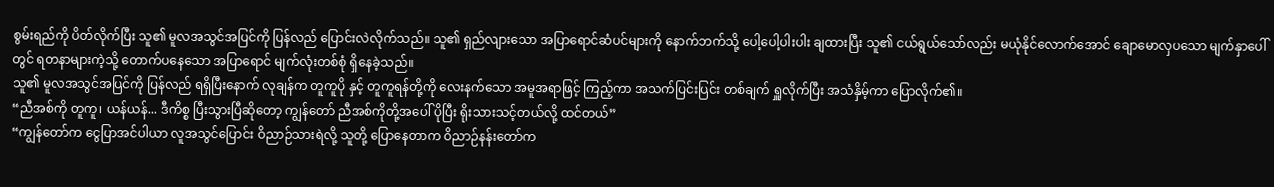စွမ်းရည်ကို ပိတ်လိုက်ပြီး သူ၏ မူလအသွင်အပြင်ကို ပြန်လည် ပြောင်းလဲလိုက်သည်။ သူ၏ ရှည်လျားသော အပြာရောင်ဆံပင်များကို နောက်ဘက်သို့ ပေါ့ပေါ့ပါးပါး ချထားပြီး သူ၏ ငယ်ရွယ်သော်လည်း မယုံနိုင်လောက်အောင် ချောမောလှပသော မျက်နှာပေါ်တွင် ရတနာများကဲ့သို့ တောက်ပနေသော အပြာရောင် မျက်လုံးတစ်စုံ ရှိနေခဲ့သည်။
သူ၏ မူလအသွင်အပြင်ကို ပြန်လည် ရရှိပြီးနောက် လုချန်က တူကူပို နှင့် တူကူရန်တို့ကို လေးနက်သော အမူအရာဖြင့် ကြည့်ကာ အသက်ပြင်းပြင်း တစ်ချက် ရှူလိုက်ပြီး အသံနှိမ့်ကာ ပြောလိုက်၏။
“ညီအစ်ကို တူကူ၊ ယန်ယန်... ဒီကိစ္စ ပြီးသွားပြီဆိုတော့ ကျွန်တော် ညီအစ်ကိုတို့အပေါ် ပိုပြီး ရိုးသားသင့်တယ်လို့ ထင်တယ်”
“ကျွန်တော်က ငွေပြာအင်ပါယာ လူအသွင်ပြောင်း ဝိညာဉ်သားရဲလို့ သူတို့ ပြောနေတာက ဝိညာဉ်နန်းတော်က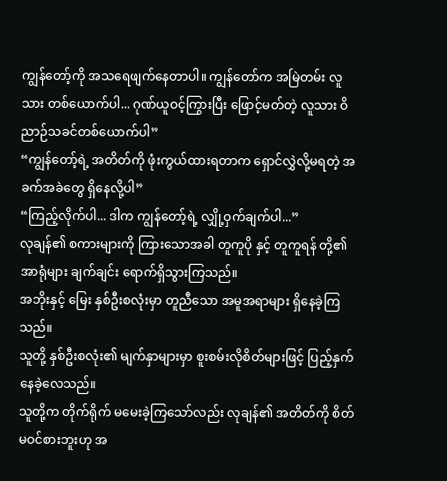ကျွန်တော့်ကို အသရေဖျက်နေတာပါ။ ကျွန်တော်က အမြဲတမ်း လူသား တစ်ယောက်ပါ... ဂုဏ်ယူဝင့်ကြွားပြီး ဖြောင့်မတ်တဲ့ လူသား ဝိညာဉ်သခင်တစ်ယောက်ပါ”
“ကျွန်တော့်ရဲ့ အတိတ်ကို ဖုံးကွယ်ထားရတာက ရှောင်လွှဲလို့မရတဲ့ အခက်အခဲတွေ ရှိနေလို့ပါ”
“ကြည့်လိုက်ပါ... ဒါက ကျွန်တော့်ရဲ့ လျှို့ဝှက်ချက်ပါ...”
လုချန်၏ စကားများကို ကြားသောအခါ တူကူပို နှင့် တူကူရန် တို့၏ အာရုံများ ချက်ချင်း ရောက်ရှိသွားကြသည်။
အဘိုးနှင့် မြေး နှစ်ဦးစလုံးမှာ တူညီသော အမူအရာများ ရှိနေခဲ့ကြသည်။
သူတို့ နှစ်ဦးစလုံး၏ မျက်နှာများမှာ စူးစမ်းလိုစိတ်များဖြင့် ပြည့်နှက်နေခဲ့လေသည်။
သူတို့က တိုက်ရိုက် မမေးခဲ့ကြသော်လည်း လုချန်၏ အတိတ်ကို စိတ်မဝင်စားဘူးဟု အ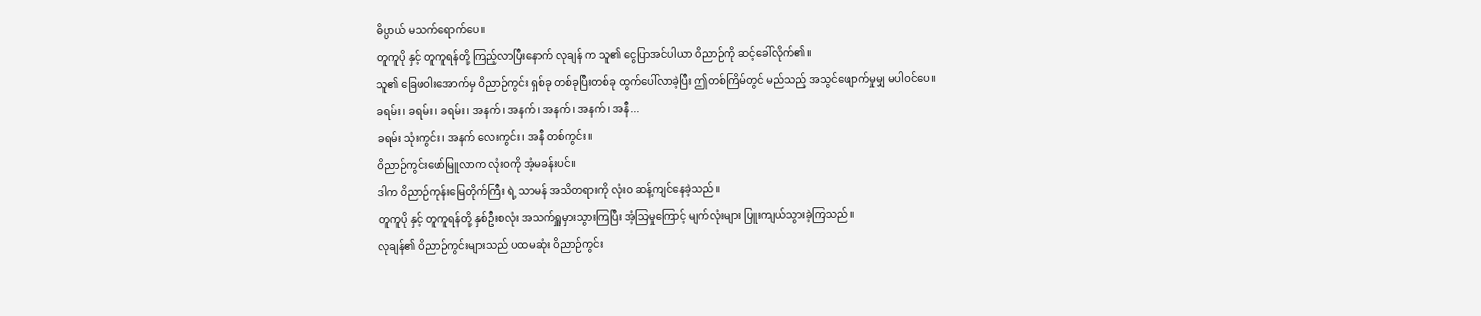ဓိပ္ပာယ် မသက်ရောက်ပေ။
တူကူပို နှင့် တူကူရန်တို့ ကြည့်လာပြီးနောက် လုချန် က သူ၏ ငွေပြာအင်ပါယာ ဝိညာဉ်ကို ဆင့်ခေါ်လိုက်၏။
သူ၏ ခြေဖဝါးအောက်မှ ဝိညာဉ်ကွင်း ရှစ်ခု တစ်ခုပြီးတစ်ခု ထွက်ပေါ်လာခဲ့ပြီး ဤတစ်ကြိမ်တွင် မည်သည့် အသွင်ဖျောက်မှုမျှ မပါဝင်ပေ။
ခရမ်း၊ ခရမ်း၊ ခရမ်း၊ အနက်၊ အနက်၊ အနက်၊ အနက်၊ အနီ...
ခရမ်း သုံးကွင်း၊ အနက် လေးကွင်း၊ အနီ တစ်ကွင်း။
ဝိညာဉ်ကွင်းဖော်မြူလာက လုံးဝကို အံ့မခန်းပင်။
ဒါက ဝိညာဉ်ကုန်းမြေတိုက်ကြီး ရဲ့ သာမန် အသိတရားကို လုံးဝ ဆန့်ကျင်နေခဲ့သည်။
တူကူပို နှင့် တူကူရန်တို့ နှစ်ဦးစလုံး အသက်ရှူမှားသွားကြပြီး အံ့သြမှုကြောင့် မျက်လုံးများ ပြူးကျယ်သွားခဲ့ကြသည်။
လုချန်၏ ဝိညာဉ်ကွင်းများသည် ပထမဆုံး ဝိညာဉ်ကွင်း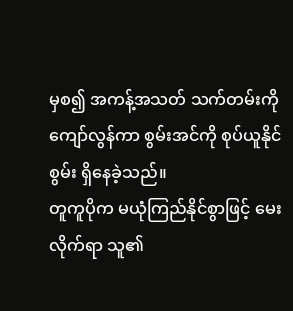မှစ၍ အကန့်အသတ် သက်တမ်းကို ကျော်လွန်ကာ စွမ်းအင်ကို စုပ်ယူနိုင်စွမ်း ရှိနေခဲ့သည်။
တူကူပိုက မယုံကြည်နိုင်စွာဖြင့် မေးလိုက်ရာ သူ၏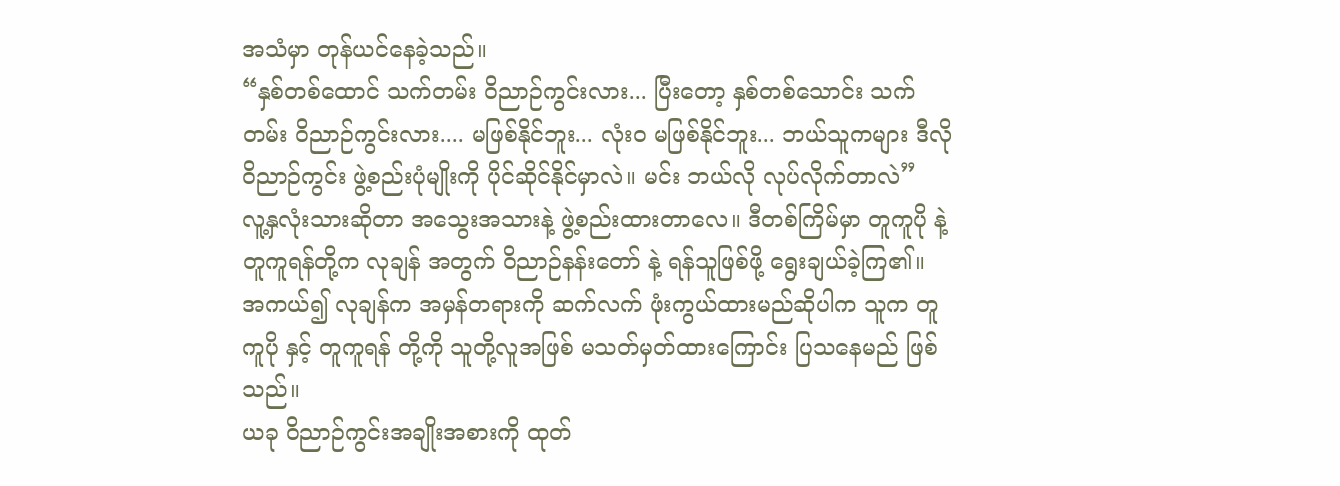အသံမှာ တုန်ယင်နေခဲ့သည်။
“နှစ်တစ်ထောင် သက်တမ်း ဝိညာဉ်ကွင်းလား... ပြီးတော့ နှစ်တစ်သောင်း သက်တမ်း ဝိညာဉ်ကွင်းလား.... မဖြစ်နိုင်ဘူး... လုံးဝ မဖြစ်နိုင်ဘူး... ဘယ်သူကများ ဒီလို ဝိညာဉ်ကွင်း ဖွဲ့စည်းပုံမျိုးကို ပိုင်ဆိုင်နိုင်မှာလဲ။ မင်း ဘယ်လို လုပ်လိုက်တာလဲ”
လူ့နှလုံးသားဆိုတာ အသွေးအသားနဲ့ ဖွဲ့စည်းထားတာလေ။ ဒီတစ်ကြိမ်မှာ တူကူပို နဲ့ တူကူရန်တို့က လုချန် အတွက် ဝိညာဉ်နန်းတော် နဲ့ ရန်သူဖြစ်ဖို့ ရွေးချယ်ခဲ့ကြ၏။
အကယ်၍ လုချန်က အမှန်တရားကို ဆက်လက် ဖုံးကွယ်ထားမည်ဆိုပါက သူက တူကူပို နှင့် တူကူရန် တို့ကို သူတို့လူအဖြစ် မသတ်မှတ်ထားကြောင်း ပြသနေမည် ဖြစ်သည်။
ယခု ဝိညာဉ်ကွင်းအချိုးအစားကို ထုတ်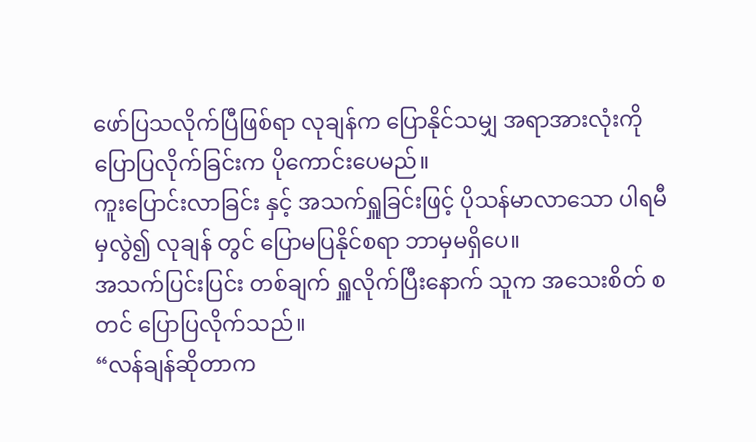ဖော်ပြသလိုက်ပြီဖြစ်ရာ လုချန်က ပြောနိုင်သမျှ အရာအားလုံးကို ပြောပြလိုက်ခြင်းက ပိုကောင်းပေမည်။
ကူးပြောင်းလာခြင်း နှင့် အသက်ရှူခြင်းဖြင့် ပိုသန်မာလာသော ပါရမီမှလွဲ၍ လုချန် တွင် ပြောမပြနိုင်စရာ ဘာမှမရှိပေ။
အသက်ပြင်းပြင်း တစ်ချက် ရှူလိုက်ပြီးနောက် သူက အသေးစိတ် စတင် ပြောပြလိုက်သည်။
“လန်ချန်ဆိုတာက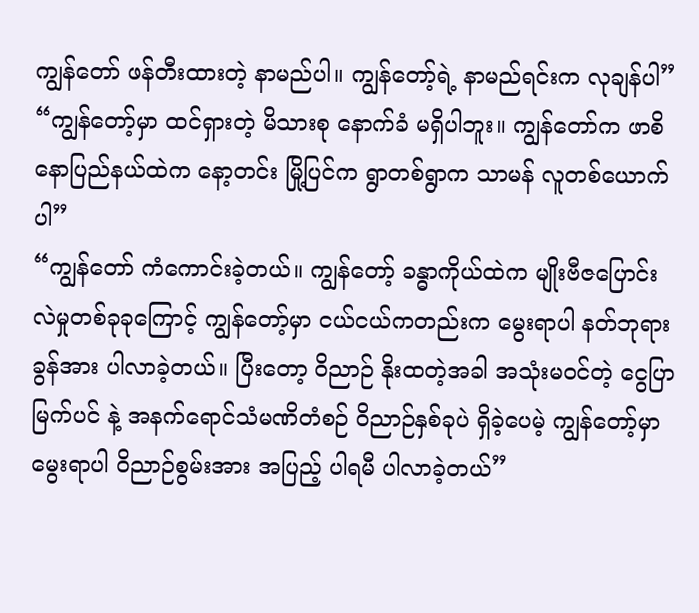ကျွန်တော် ဖန်တီးထားတဲ့ နာမည်ပါ။ ကျွန်တော့်ရဲ့ နာမည်ရင်းက လုချန်ပါ”
“ကျွန်တော့်မှာ ထင်ရှားတဲ့ မိသားစု နောက်ခံ မရှိပါဘူး။ ကျွန်တော်က ဖာစိနောပြည်နယ်ထဲက နော့တင်း မြို့ပြင်က ရွာတစ်ရွာက သာမန် လူတစ်ယောက်ပါ”
“ကျွန်တော် ကံကောင်းခဲ့တယ်။ ကျွန်တော့် ခန္ဓာကိုယ်ထဲက မျိုးဗီဇပြောင်းလဲမှုတစ်ခုခုကြောင့် ကျွန်တော့်မှာ ငယ်ငယ်ကတည်းက မွေးရာပါ နတ်ဘုရားခွန်အား ပါလာခဲ့တယ်။ ပြီးတော့ ဝိညာဉ် နိုးထတဲ့အခါ အသုံးမဝင်တဲ့ ငွေပြာမြက်ပင် နဲ့ အနက်ရောင်သံမဏိတံစဉ် ဝိညာဉ်နှစ်ခုပဲ ရှိခဲ့ပေမဲ့ ကျွန်တော့်မှာ မွေးရာပါ ဝိညာဉ်စွမ်းအား အပြည့် ပါရမီ ပါလာခဲ့တယ်”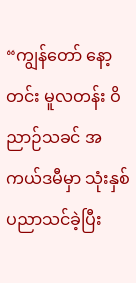“ကျွန်တော် နော့တင်း မူလတန်း ဝိညာဉ်သခင် အကယ်ဒမီမှာ သုံးနှစ် ပညာသင်ခဲ့ပြီး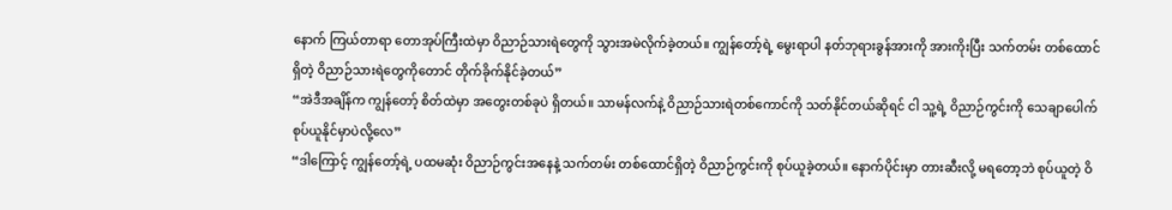နောက် ကြယ်တာရာ တောအုပ်ကြီးထဲမှာ ဝိညာဉ်သားရဲတွေကို သွားအမဲလိုက်ခဲ့တယ်။ ကျွန်တော့်ရဲ့ မွေးရာပါ နတ်ဘုရားခွန်အားကို အားကိုးပြီး သက်တမ်း တစ်ထောင်ရှိတဲ့ ဝိညာဉ်သားရဲတွေကိုတောင် တိုက်ခိုက်နိုင်ခဲ့တယ်”
“အဲဒီအချိန်က ကျွန်တော့် စိတ်ထဲမှာ အတွေးတစ်ခုပဲ ရှိတယ်။ သာမန်လက်နဲ့ ဝိညာဉ်သားရဲတစ်ကောင်ကို သတ်နိုင်တယ်ဆိုရင် ငါ သူ့ရဲ့ ဝိညာဉ်ကွင်းကို သေချာပေါက် စုပ်ယူနိုင်မှာပဲလို့လေ”
“ဒါကြောင့် ကျွန်တော့်ရဲ့ ပထမဆုံး ဝိညာဉ်ကွင်းအနေနဲ့ သက်တမ်း တစ်ထောင်ရှိတဲ့ ဝိညာဉ်ကွင်းကို စုပ်ယူခဲ့တယ်။ နောက်ပိုင်းမှာ တားဆီးလို့ မရတော့ဘဲ စုပ်ယူတဲ့ ဝိ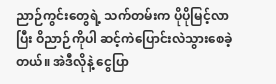ညာဉ်ကွင်းတွေရဲ့ သက်တမ်းက ပိုပိုမြင့်လာပြီး ဝိညာဉ်ကိုပါ ဆင့်ကဲပြောင်းလဲသွားစေခဲ့တယ်။ အဲဒီလိုနဲ့ ငွေပြာ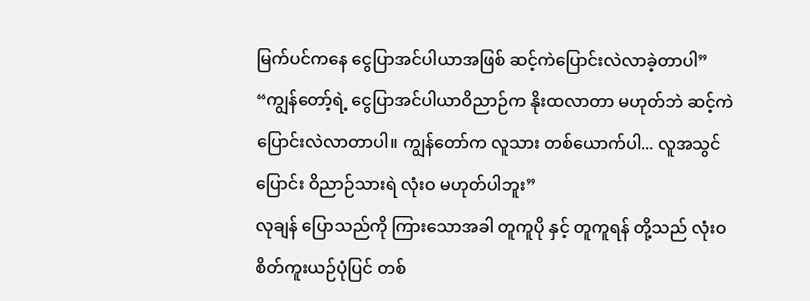မြက်ပင်ကနေ ငွေပြာအင်ပါယာအဖြစ် ဆင့်ကဲပြောင်းလဲလာခဲ့တာပါ”
“ကျွန်တော့်ရဲ့ ငွေပြာအင်ပါယာဝိညာဉ်က နိုးထလာတာ မဟုတ်ဘဲ ဆင့်ကဲပြောင်းလဲလာတာပါ။ ကျွန်တော်က လူသား တစ်ယောက်ပါ... လူအသွင်ပြောင်း ဝိညာဉ်သားရဲ လုံးဝ မဟုတ်ပါဘူး”
လုချန် ပြောသည်ကို ကြားသောအခါ တူကူပို နှင့် တူကူရန် တို့သည် လုံးဝ စိတ်ကူးယဉ်ပုံပြင် တစ်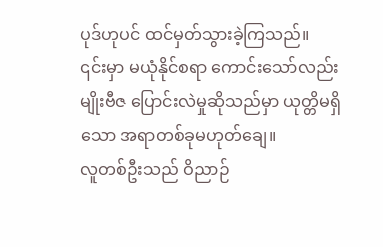ပုဒ်ဟုပင် ထင်မှတ်သွားခဲ့ကြသည်။
၎င်းမှာ မယုံနိုင်စရာ ကောင်းသော်လည်း မျိုးဗီဇ ပြောင်းလဲမှုဆိုသည်မှာ ယုတ္တိမရှိသော အရာတစ်ခုမဟုတ်ချေ။
လူတစ်ဦးသည် ဝိညာဉ်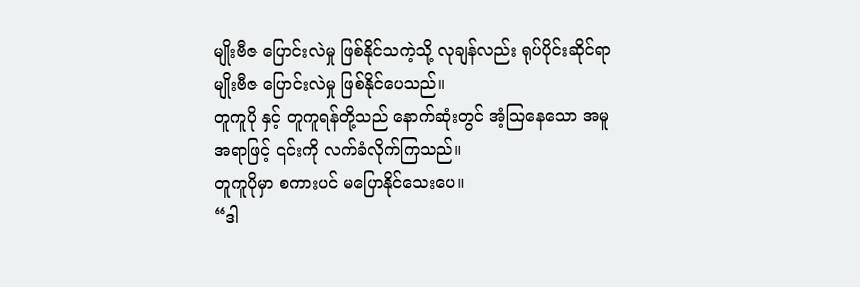မျိုးဗီဇ ပြောင်းလဲမှု ဖြစ်နိုင်သကဲ့သို့ လုချန်လည်း ရုပ်ပိုင်းဆိုင်ရာ မျိုးဗီဇ ပြောင်းလဲမှု ဖြစ်နိုင်ပေသည်။
တူကူပို နှင့် တူကူရန်တို့သည် နောက်ဆုံးတွင် အံ့သြနေသော အမူအရာဖြင့် ၎င်းကို လက်ခံလိုက်ကြသည်။
တူကူပိုမှာ စကားပင် မပြောနိုင်သေးပေ။
“ဒါ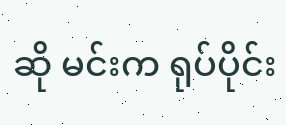ဆို မင်းက ရုပ်ပိုင်း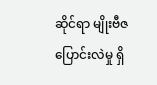ဆိုင်ရာ မျိုးဗီဇ ပြောင်းလဲမှု ရှိ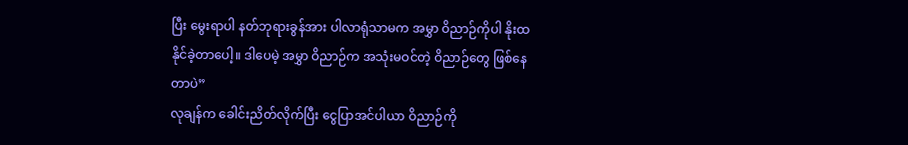ပြီး မွေးရာပါ နတ်ဘုရားခွန်အား ပါလာရုံသာမက အမွှာ ဝိညာဉ်ကိုပါ နိုးထနိုင်ခဲ့တာပေါ့။ ဒါပေမဲ့ အမွှာ ဝိညာဉ်က အသုံးမဝင်တဲ့ ဝိညာဉ်တွေ ဖြစ်နေတာပဲ”
လုချန်က ခေါင်းညိတ်လိုက်ပြီး ငွေပြာအင်ပါယာ ဝိညာဉ်ကို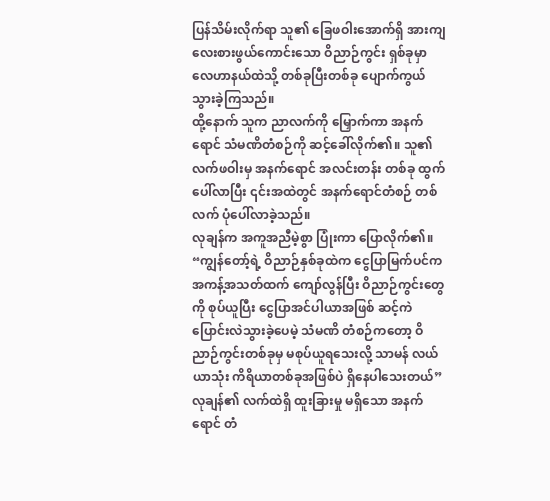ပြန်သိမ်းလိုက်ရာ သူ၏ ခြေဖဝါးအောက်ရှိ အားကျလေးစားဖွယ်ကောင်းသော ဝိညာဉ်ကွင်း ရှစ်ခုမှာ လေဟာနယ်ထဲသို့ တစ်ခုပြီးတစ်ခု ပျောက်ကွယ်သွားခဲ့ကြသည်။
ထို့နောက် သူက ညာလက်ကို မြှောက်ကာ အနက်ရောင် သံမဏိတံစဉ်ကို ဆင့်ခေါ်လိုက်၏။ သူ၏ လက်ဖဝါးမှ အနက်ရောင် အလင်းတန်း တစ်ခု ထွက်ပေါ်လာပြီး ၎င်းအထဲတွင် အနက်ရောင်တံစဉ် တစ်လက် ပုံပေါ်လာခဲ့သည်။
လုချန်က အကူအညီမဲ့စွာ ပြုံးကာ ပြောလိုက်၏။
“ကျွန်တော့်ရဲ့ ဝိညာဉ်နှစ်ခုထဲက ငွေပြာမြက်ပင်က အကန့်အသတ်ထက် ကျော်လွန်ပြီး ဝိညာဉ်ကွင်းတွေကို စုပ်ယူပြီး ငွေပြာအင်ပါယာအဖြစ် ဆင့်ကဲပြောင်းလဲသွားခဲ့ပေမဲ့ သံမဏိ တံစဉ်ကတော့ ဝိညာဉ်ကွင်းတစ်ခုမှ မစုပ်ယူရသေးလို့ သာမန် လယ်ယာသုံး ကိရိယာတစ်ခုအဖြစ်ပဲ ရှိနေပါသေးတယ်”
လုချန်၏ လက်ထဲရှိ ထူးခြားမှု မရှိသော အနက်ရောင် တံ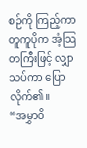စဉ်ကို ကြည့်ကာ တူကူပိုက အံ့သြတကြီးဖြင့် လျှာသပ်ကာ ပြောလိုက်၏။
“အမွှာဝိ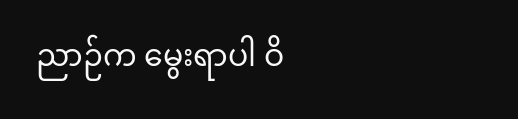ညာဉ်က မွေးရာပါ ဝိ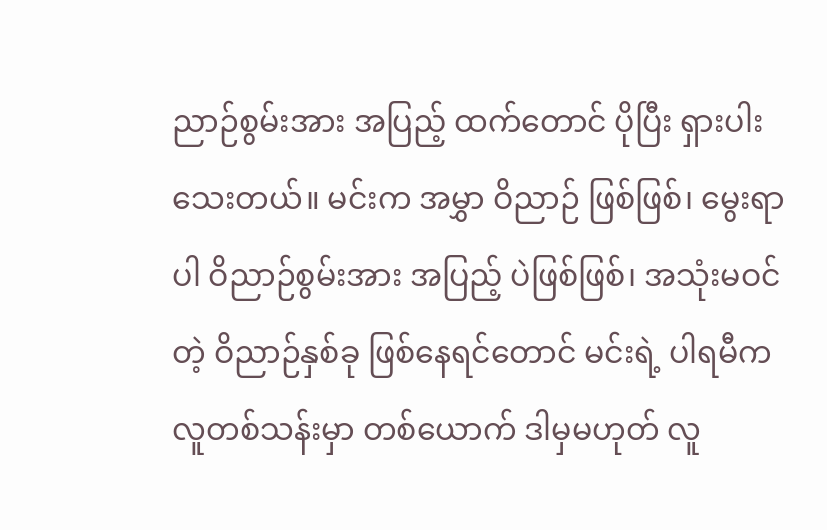ညာဉ်စွမ်းအား အပြည့် ထက်တောင် ပိုပြီး ရှားပါးသေးတယ်။ မင်းက အမွှာ ဝိညာဉ် ဖြစ်ဖြစ်၊ မွေးရာပါ ဝိညာဉ်စွမ်းအား အပြည့် ပဲဖြစ်ဖြစ်၊ အသုံးမဝင်တဲ့ ဝိညာဉ်နှစ်ခု ဖြစ်နေရင်တောင် မင်းရဲ့ ပါရမီက လူတစ်သန်းမှာ တစ်ယောက် ဒါမှမဟုတ် လူ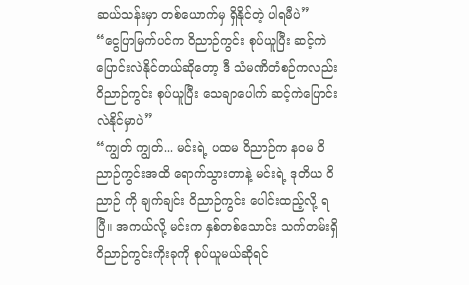ဆယ်သန်းမှာ တစ်ယောက်မှ ရှိနိုင်တဲ့ ပါရမီပဲ”
“ငွေပြာမြက်ပင်က ဝိညာဉ်ကွင်း စုပ်ယူပြီး ဆင့်ကဲပြောင်းလဲနိုင်တယ်ဆိုတော့ ဒီ သံမဏိတံစဉ်ကလည်း ဝိညာဉ်ကွင်း စုပ်ယူပြီး သေချာပေါက် ဆင့်ကဲပြောင်းလဲနိုင်မှာပဲ”
“ကျွတ် ကျွတ်... မင်းရဲ့ ပထမ ဝိညာဉ်က နဝမ ဝိညာဉ်ကွင်းအထိ ရောက်သွားတာနဲ့ မင်းရဲ့ ဒုတိယ ဝိညာဉ် ကို ချက်ချင်း ဝိညာဉ်ကွင်း ပေါင်းထည့်လို့ ရပြီ။ အကယ်လို့ မင်းက နှစ်တစ်သောင်း သက်တမ်းရှိ ဝိညာဉ်ကွင်းကိုးခုကို စုပ်ယူမယ်ဆိုရင်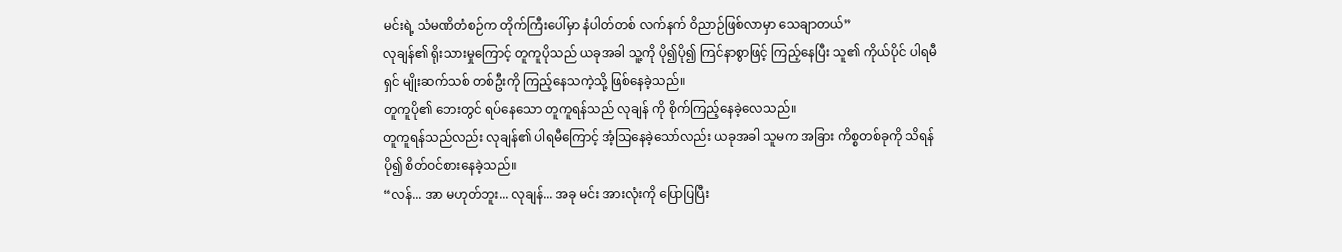မင်းရဲ့ သံမဏိတံစဉ်က တိုက်ကြီးပေါ်မှာ နံပါတ်တစ် လက်နက် ဝိညာဉ်ဖြစ်လာမှာ သေချာတယ်”
လုချန်၏ ရိုးသားမှုကြောင့် တူကူပိုသည် ယခုအခါ သူ့ကို ပို၍ပို၍ ကြင်နာစွာဖြင့် ကြည့်နေပြီး သူ၏ ကိုယ်ပိုင် ပါရမီရှင် မျိုးဆက်သစ် တစ်ဦးကို ကြည့်နေသကဲ့သို့ ဖြစ်နေခဲ့သည်။
တူကူပို၏ ဘေးတွင် ရပ်နေသော တူကူရန်သည် လုချန် ကို စိုက်ကြည့်နေခဲ့လေသည်။
တူကူရန်သည်လည်း လုချန်၏ ပါရမီကြောင့် အံ့သြနေခဲ့သော်လည်း ယခုအခါ သူမက အခြား ကိစ္စတစ်ခုကို သိရန် ပို၍ စိတ်ဝင်စားနေခဲ့သည်။
“လန်... အာ မဟုတ်ဘူး... လုချန်... အခု မင်း အားလုံးကို ပြောပြပြီး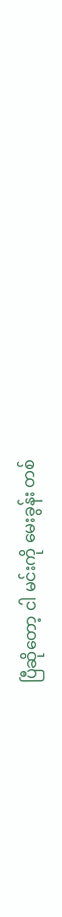ပြီဆိုတော့ ငါ မင်းကို မေးခွန်း တစ်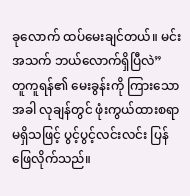ခုလောက် ထပ်မေးချင်တယ်။ မင်း အသက် ဘယ်လောက်ရှိပြီလဲ”
တူကူရန်၏ မေးခွန်းကို ကြားသောအခါ လုချန်တွင် ဖုံးကွယ်ထားစရာ မရှိသဖြင့် ပွင့်ပွင့်လင်းလင်း ပြန်ဖြေလိုက်သည်။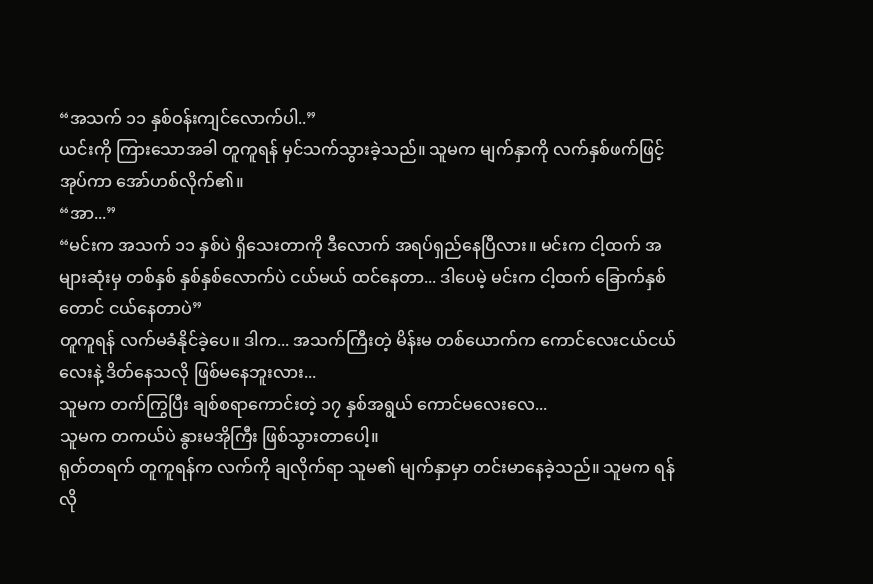“အသက် ၁၁ နှစ်ဝန်းကျင်လောက်ပါ..”
ယင်းကို ကြားသောအခါ တူကူရန် မှင်သက်သွားခဲ့သည်။ သူမက မျက်နှာကို လက်နှစ်ဖက်ဖြင့် အုပ်ကာ အော်ဟစ်လိုက်၏။
“အာ...”
“မင်းက အသက် ၁၁ နှစ်ပဲ ရှိသေးတာကို ဒီလောက် အရပ်ရှည်နေပြီလား။ မင်းက ငါ့ထက် အများဆုံးမှ တစ်နှစ် နှစ်နှစ်လောက်ပဲ ငယ်မယ် ထင်နေတာ... ဒါပေမဲ့ မင်းက ငါ့ထက် ခြောက်နှစ်တောင် ငယ်နေတာပဲ”
တူကူရန် လက်မခံနိုင်ခဲ့ပေ။ ဒါက... အသက်ကြီးတဲ့ မိန်းမ တစ်ယောက်က ကောင်လေးငယ်ငယ်လေးနဲ့ ဒိတ်နေသလို ဖြစ်မနေဘူးလား...
သူမက တက်ကြွပြီး ချစ်စရာကောင်းတဲ့ ၁၇ နှစ်အရွယ် ကောင်မလေးလေ...
သူမက တကယ်ပဲ နွားမအိုကြီး ဖြစ်သွားတာပေါ့။
ရုတ်တရက် တူကူရန်က လက်ကို ချလိုက်ရာ သူမ၏ မျက်နှာမှာ တင်းမာနေခဲ့သည်။ သူမက ရန်လို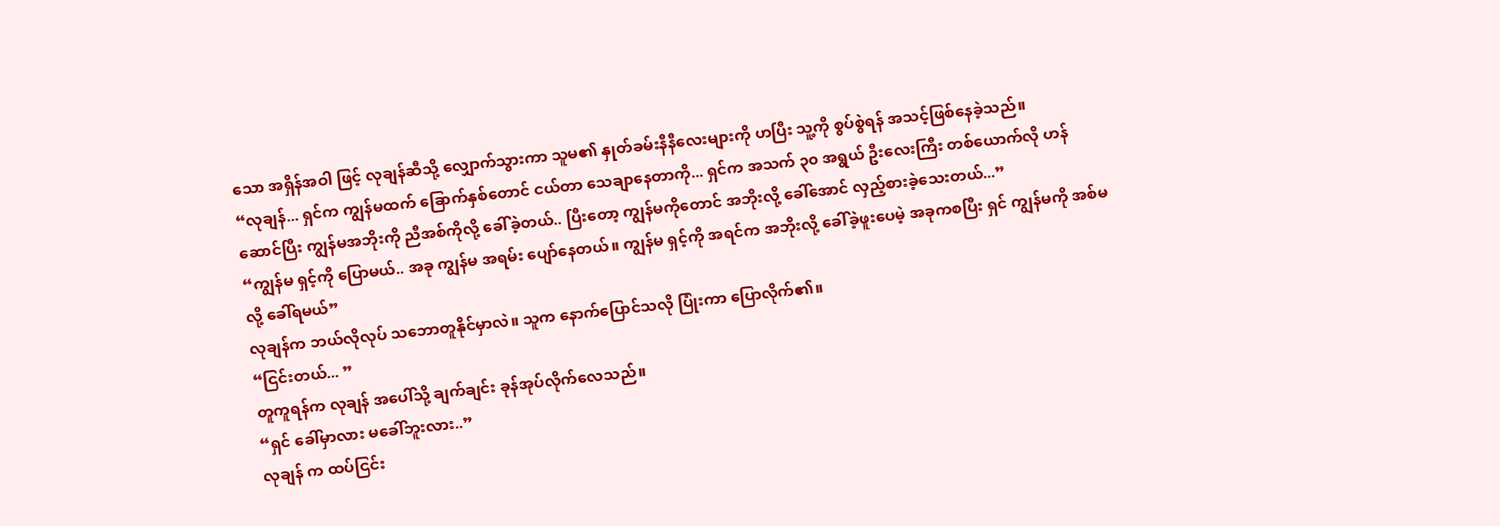သော အရှိန်အဝါ ဖြင့် လုချန်ဆီသို့ လျှောက်သွားကာ သူမ၏ နှုတ်ခမ်းနီနီလေးများကို ဟပြီး သူ့ကို စွပ်စွဲရန် အသင့်ဖြစ်နေခဲ့သည်။
“လုချန်... ရှင်က ကျွန်မထက် ခြောက်နှစ်တောင် ငယ်တာ သေချာနေတာကို... ရှင်က အသက် ၃၀ အရွယ် ဦးလေးကြီး တစ်ယောက်လို ဟန်ဆောင်ပြီး ကျွန်မအဘိုးကို ညီအစ်ကိုလို့ ခေါ်ခဲ့တယ်.. ပြီးတော့ ကျွန်မကိုတောင် အဘိုးလို့ ခေါ်အောင် လှည့်စားခဲ့သေးတယ်...”
“ကျွန်မ ရှင့်ကို ပြောမယ်.. အခု ကျွန်မ အရမ်း ပျော်နေတယ်။ ကျွန်မ ရှင့်ကို အရင်က အဘိုးလို့ ခေါ်ခဲ့ဖူးပေမဲ့ အခုကစပြီး ရှင် ကျွန်မကို အစ်မလို့ ခေါ်ရမယ်”
လုချန်က ဘယ်လိုလုပ် သဘောတူနိုင်မှာလဲ။ သူက နောက်ပြောင်သလို ပြုံးကာ ပြောလိုက်၏။
“ငြင်းတယ်... ”
တူကူရန်က လုချန် အပေါ်သို့ ချက်ချင်း ခုန်အုပ်လိုက်လေသည်။
“ရှင် ခေါ်မှာလား မခေါ်ဘူးလား..”
လုချန် က ထပ်ငြင်း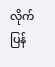လိုက်ပြန်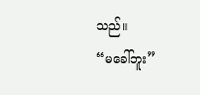သည်။
“မခေါ်ဘူး”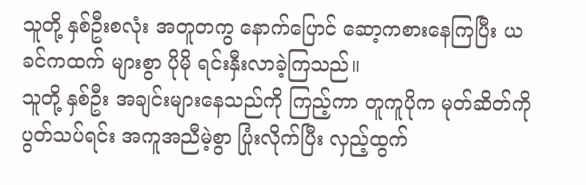သူတို့ နှစ်ဦးစလုံး အတူတကွ နောက်ပြောင် ဆော့ကစားနေကြပြီး ယခင်ကထက် များစွာ ပိုမို ရင်းနှီးလာခဲ့ကြသည်။
သူတို့ နှစ်ဦး အချင်းများနေသည်ကို ကြည့်ကာ တူကူပိုက မုတ်ဆိတ်ကို ပွတ်သပ်ရင်း အကူအညီမဲ့စွာ ပြုံးလိုက်ပြီး လှည့်ထွက်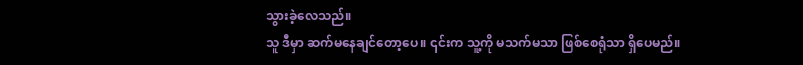သွားခဲ့လေသည်။
သူ ဒီမှာ ဆက်မနေချင်တော့ပေ။ ၎င်းက သူ့ကို မသက်မသာ ဖြစ်စေရုံသာ ရှိပေမည်။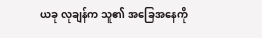ယခု လုချန်က သူ၏ အခြေအနေကို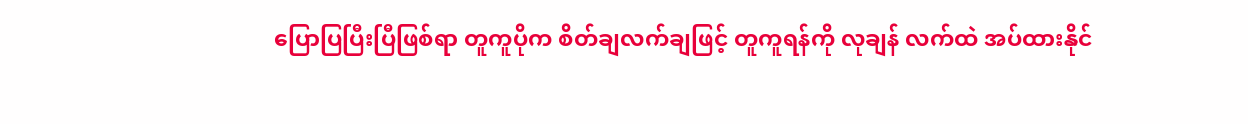ပြောပြပြီးပြီဖြစ်ရာ တူကူပိုက စိတ်ချလက်ချဖြင့် တူကူရန်ကို လုချန် လက်ထဲ အပ်ထားနိုင်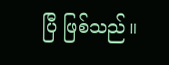ပြီ ဖြစ်သည်။